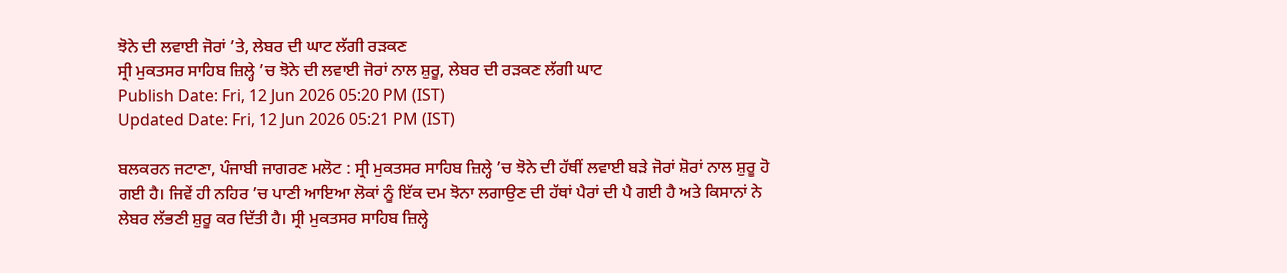ਝੋਨੇ ਦੀ ਲਵਾਈ ਜੋਰਾਂ ’ਤੇ, ਲੇਬਰ ਦੀ ਘਾਟ ਲੱਗੀ ਰੜਕਣ
ਸ੍ਰੀ ਮੁਕਤਸਰ ਸਾਹਿਬ ਜ਼ਿਲ੍ਹੇ ’ਚ ਝੋਨੇ ਦੀ ਲਵਾਈ ਜੋਰਾਂ ਨਾਲ ਸ਼ੁਰੂ, ਲੇਬਰ ਦੀ ਰੜਕਣ ਲੱਗੀ ਘਾਟ
Publish Date: Fri, 12 Jun 2026 05:20 PM (IST)
Updated Date: Fri, 12 Jun 2026 05:21 PM (IST)

ਬਲਕਰਨ ਜਟਾਣਾ, ਪੰਜਾਬੀ ਜਾਗਰਣ ਮਲੋਟ : ਸ੍ਰੀ ਮੁਕਤਸਰ ਸਾਹਿਬ ਜ਼ਿਲ੍ਹੇ ’ਚ ਝੋਨੇ ਦੀ ਹੱਥੀਂ ਲਵਾਈ ਬੜੇ ਜੋਰਾਂ ਸ਼ੋਰਾਂ ਨਾਲ ਸ਼ੁਰੂ ਹੋ ਗਈ ਹੈ। ਜਿਵੇਂ ਹੀ ਨਹਿਰ ’ਚ ਪਾਣੀ ਆਇਆ ਲੋਕਾਂ ਨੂੰ ਇੱਕ ਦਮ ਝੋਨਾ ਲਗਾਉਣ ਦੀ ਹੱਥਾਂ ਪੈਰਾਂ ਦੀ ਪੈ ਗਈ ਹੈ ਅਤੇ ਕਿਸਾਨਾਂ ਨੇ ਲੇਬਰ ਲੱਭਣੀ ਸ਼ੁਰੂ ਕਰ ਦਿੱਤੀ ਹੈ। ਸ੍ਰੀ ਮੁਕਤਸਰ ਸਾਹਿਬ ਜ਼ਿਲ੍ਹੇ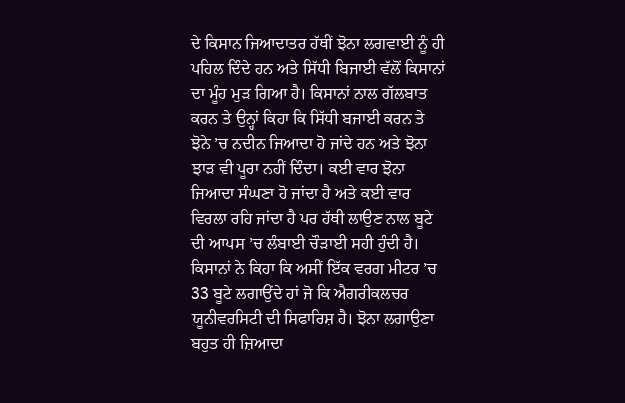ਦੇ ਕਿਸਾਨ ਜਿਆਦਾਤਰ ਹੱਥੀਂ ਝੋਨਾ ਲਗਵਾਈ ਨੂੰ ਹੀ ਪਹਿਲ ਦਿੰਦੇ ਹਨ ਅਤੇ ਸਿੱਧੀ ਬਿਜਾਈ ਵੱਲੋਂ ਕਿਸਾਨਾਂ ਦਾ ਮੂੰਹ ਮੁੜ ਗਿਆ ਹੈ। ਕਿਸਾਨਾਂ ਨਾਲ ਗੱਲਬਾਤ ਕਰਨ ਤੇ ਉਨ੍ਹਾਂ ਕਿਹਾ ਕਿ ਸਿੱਧੀ ਬਜਾਈ ਕਰਨ ਤੇ ਝੋਨੇ ’ਚ ਨਦੀਨ ਜਿਆਦਾ ਹੋ ਜਾਂਦੇ ਹਨ ਅਤੇ ਝੋਨਾ ਝਾੜ ਵੀ ਪੂਰਾ ਨਹੀਂ ਦਿੰਦਾ। ਕਈ ਵਾਰ ਝੋਨਾ ਜਿਆਦਾ ਸੰਘਣਾ ਹੋ ਜਾਂਦਾ ਹੈ ਅਤੇ ਕਈ ਵਾਰ ਵਿਰਲਾ ਰਹਿ ਜਾਂਦਾ ਹੈ ਪਰ ਹੱਥੀ ਲਾਉਣ ਨਾਲ ਬੂਟੇ ਦੀ ਆਪਸ ’ਚ ਲੰਬਾਈ ਚੌੜਾਈ ਸਹੀ ਹੁੰਦੀ ਹੈ। ਕਿਸਾਨਾਂ ਨੇ ਕਿਹਾ ਕਿ ਅਸੀਂ ਇੱਕ ਵਰਗ ਮੀਟਰ ’ਚ 33 ਬੂਟੇ ਲਗਾਉਂਦੇ ਹਾਂ ਜੋ ਕਿ ਐਗਰੀਕਲਚਰ ਯੂਨੀਵਰਸਿਟੀ ਦੀ ਸਿਫਾਰਿਸ਼ ਹੈ। ਝੋਨਾ ਲਗਾਉਣਾ ਬਹੁਤ ਹੀ ਜ਼ਿਆਦਾ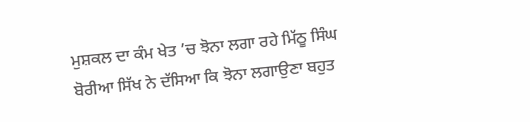ਮੁਸ਼ਕਲ ਦਾ ਕੰਮ ਖੇਤ ’ਚ ਝੋਨਾ ਲਗਾ ਰਹੇ ਮਿੱਠੂ ਸਿੰਘ ਬੋਰੀਆ ਸਿੱਖ ਨੇ ਦੱਸਿਆ ਕਿ ਝੋਨਾ ਲਗਾਉਣਾ ਬਹੁਤ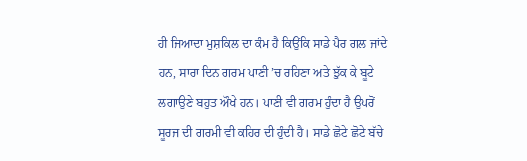ਹੀ ਜਿਆਦਾ ਮੁਸ਼ਕਿਲ ਦਾ ਕੰਮ ਹੈ ਕਿਉਂਕਿ ਸਾਡੇ ਪੈਰ ਗਲ ਜਾਂਦੇ ਹਨ, ਸਾਰਾ ਦਿਨ ਗਰਮ ਪਾਣੀ ’ਚ ਰਹਿਣਾ ਅਤੇ ਝੁੱਕ ਕੇ ਬੂਟੇ ਲਗਾਉਣੇ ਬਹੁਤ ਔਖੇ ਹਨ। ਪਾਣੀ ਵੀ ਗਰਮ ਹੁੰਦਾ ਹੈ ਉਪਰੋਂ ਸੂਰਜ ਦੀ ਗਰਮੀ ਵੀ ਕਹਿਰ ਦੀ ਹੁੰਦੀ ਹੈ। ਸਾਡੇ ਛੋਟੇ ਛੋਟੇ ਬੱਚੇ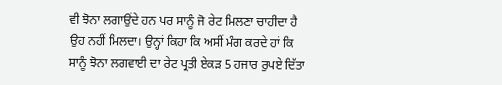ਵੀ ਝੋਨਾ ਲਗਾਉਂਦੇ ਹਨ ਪਰ ਸਾਨੂੰ ਜੋ ਰੇਟ ਮਿਲਣਾ ਚਾਹੀਦਾ ਹੈ ਉਹ ਨਹੀਂ ਮਿਲਦਾ। ਉਨ੍ਹਾਂ ਕਿਹਾ ਕਿ ਅਸੀਂ ਮੰਗ ਕਰਦੇ ਹਾਂ ਕਿ ਸਾਨੂੰ ਝੋਨਾ ਲਗਵਾਈ ਦਾ ਰੇਟ ਪ੍ਰਤੀ ਏਕੜ 5 ਹਜਾਰ ਰੁਪਏ ਦਿੱਤਾ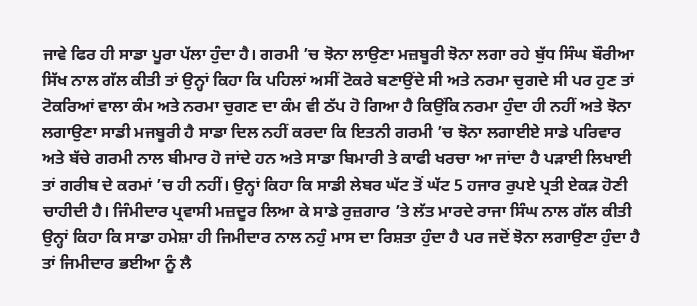ਜਾਵੇ ਫਿਰ ਹੀ ਸਾਡਾ ਪੂਰਾ ਪੱਲਾ ਹੁੰਦਾ ਹੈ। ਗਰਮੀ ’ਚ ਝੋਨਾ ਲਾਉਣਾ ਮਜ਼ਬੂਰੀ ਝੋਨਾ ਲਗਾ ਰਹੇ ਬੁੱਧ ਸਿੰਘ ਬੌਰੀਆ ਸਿੱਖ ਨਾਲ ਗੱਲ ਕੀਤੀ ਤਾਂ ਉਨ੍ਹਾਂ ਕਿਹਾ ਕਿ ਪਹਿਲਾਂ ਅਸੀਂ ਟੋਕਰੇ ਬਣਾਉਂਦੇ ਸੀ ਅਤੇ ਨਰਮਾ ਚੁਗਦੇ ਸੀ ਪਰ ਹੁਣ ਤਾਂ ਟੋਕਰਿਆਂ ਵਾਲਾ ਕੰਮ ਅਤੇ ਨਰਮਾ ਚੁਗਣ ਦਾ ਕੰਮ ਵੀ ਠੱਪ ਹੋ ਗਿਆ ਹੈ ਕਿਉਂਕਿ ਨਰਮਾ ਹੁੰਦਾ ਹੀ ਨਹੀਂ ਅਤੇ ਝੋਨਾ ਲਗਾਉਣਾ ਸਾਡੀ ਮਜਬੂਰੀ ਹੈ ਸਾਡਾ ਦਿਲ ਨਹੀਂ ਕਰਦਾ ਕਿ ਇਤਨੀ ਗਰਮੀ ’ਚ ਝੋਨਾ ਲਗਾਈਏ ਸਾਡੇ ਪਰਿਵਾਰ ਅਤੇ ਬੱਚੇ ਗਰਮੀ ਨਾਲ ਬੀਮਾਰ ਹੋ ਜਾਂਦੇ ਹਨ ਅਤੇ ਸਾਡਾ ਬਿਮਾਰੀ ਤੇ ਕਾਫੀ ਖਰਚਾ ਆ ਜਾਂਦਾ ਹੈ ਪੜਾਈ ਲਿਖਾਈ ਤਾਂ ਗਰੀਬ ਦੇ ਕਰਮਾਂ ’ਚ ਹੀ ਨਹੀਂ। ਉਨ੍ਹਾਂ ਕਿਹਾ ਕਿ ਸਾਡੀ ਲੇਬਰ ਘੱਟ ਤੋਂ ਘੱਟ 5 ਹਜਾਰ ਰੁਪਏ ਪ੍ਰਤੀ ਏਕੜ ਹੋਣੀ ਚਾਹੀਦੀ ਹੈ। ਜਿੰਮੀਦਾਰ ਪ੍ਰਵਾਸੀ ਮਜ਼ਦੂਰ ਲਿਆ ਕੇ ਸਾਡੇ ਰੁਜ਼ਗਾਰ ’ਤੇ ਲੱਤ ਮਾਰਦੇ ਰਾਜਾ ਸਿੰਘ ਨਾਲ ਗੱਲ ਕੀਤੀ ਉਨ੍ਹਾਂ ਕਿਹਾ ਕਿ ਸਾਡਾ ਹਮੇਸ਼ਾ ਹੀ ਜਿਮੀਦਾਰ ਨਾਲ ਨਹੁੰ ਮਾਸ ਦਾ ਰਿਸ਼ਤਾ ਹੁੰਦਾ ਹੈ ਪਰ ਜਦੋਂ ਝੋਨਾ ਲਗਾਉਣਾ ਹੁੰਦਾ ਹੈ ਤਾਂ ਜਿਮੀਦਾਰ ਭਈਆ ਨੂੰ ਲੈ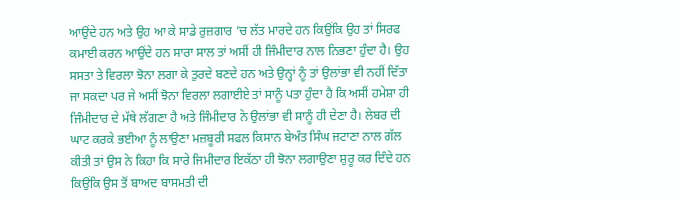ਆਉਂਦੇ ਹਨ ਅਤੇ ਉਹ ਆ ਕੇ ਸਾਡੇ ਰੁਜ਼ਗਾਰ ’ਚ ਲੱਤ ਮਾਰਦੇ ਹਨ ਕਿਉਂਕਿ ਉਹ ਤਾਂ ਸਿਰਫ ਕਮਾਈ ਕਰਨ ਆਉਂਦੇ ਹਨ ਸਾਰਾ ਸਾਲ ਤਾਂ ਅਸੀਂ ਹੀ ਜਿੰਮੀਦਾਰ ਨਾਲ ਨਿਭਣਾ ਹੁੰਦਾ ਹੈ। ਉਹ ਸਸਤਾ ਤੇ ਵਿਰਲਾ ਝੋਨਾ ਲਗਾ ਕੇ ਤੁਰਦੇ ਬਣਦੇ ਹਨ ਅਤੇ ਉਨ੍ਹਾਂ ਨੂੰ ਤਾਂ ਉਲਾਂਭਾ ਵੀ ਨਹੀਂ ਦਿੱਤਾ ਜਾ ਸਕਦਾ ਪਰ ਜੇ ਅਸੀਂ ਝੋਨਾ ਵਿਰਲਾ ਲਗਾਈਏ ਤਾਂ ਸਾਨੂੰ ਪਤਾ ਹੁੰਦਾ ਹੈ ਕਿ ਅਸੀਂ ਹਮੇਸ਼ਾ ਹੀ ਜਿੰਮੀਦਾਰ ਦੇ ਮੱਥੇ ਲੱਗਣਾ ਹੈ ਅਤੇ ਜਿੰਮੀਦਾਰ ਨੇ ਉਲਾਂਭਾ ਵੀ ਸਾਨੂੰ ਹੀ ਦੇਣਾ ਹੈ। ਲੇਬਰ ਦੀ ਘਾਟ ਕਰਕੇ ਭਈਆ ਨੂੰ ਲਾਉਣਾ ਮਜ਼ਬੂਰੀ ਸਫਲ ਕਿਸਾਨ ਬੇਅੰਤ ਸਿੰਘ ਜਟਾਣਾ ਨਾਲ ਗੱਲ ਕੀਤੀ ਤਾਂ ਉਸ ਨੇ ਕਿਹਾ ਕਿ ਸਾਰੇ ਜਿਮੀਦਾਰ ਇਕੱਠਾ ਹੀ ਝੋਨਾ ਲਗਾਉਣਾ ਸ਼ੁਰੂ ਕਰ ਦਿੰਦੇ ਹਨ ਕਿਉਂਕਿ ਉਸ ਤੋਂ ਬਾਅਦ ਬਾਸਮਤੀ ਦੀ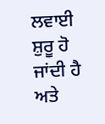ਲਵਾਈ ਸ਼ੁਰੂ ਹੋ ਜਾਂਦੀ ਹੈ ਅਤੇ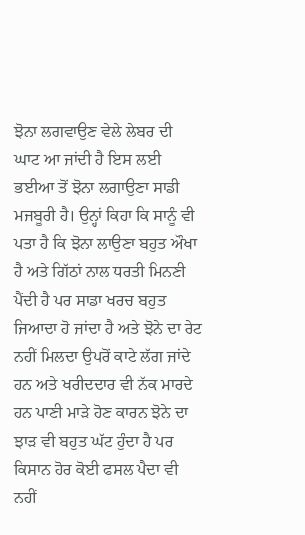ਝੋਨਾ ਲਗਵਾਉਣ ਵੇਲੇ ਲੇਬਰ ਦੀ ਘਾਟ ਆ ਜਾਂਦੀ ਹੈ ਇਸ ਲਈ ਭਈਆ ਤੋਂ ਝੋਨਾ ਲਗਾਉਣਾ ਸਾਡੀ ਮਜਬੂਰੀ ਹੈ। ਉਨ੍ਹਾਂ ਕਿਹਾ ਕਿ ਸਾਨੂੰ ਵੀ ਪਤਾ ਹੈ ਕਿ ਝੋਨਾ ਲਾਉਣਾ ਬਹੁਤ ਔਖਾ ਹੈ ਅਤੇ ਗਿੱਠਾਂ ਨਾਲ ਧਰਤੀ ਮਿਨਣੀ ਪੈਂਦੀ ਹੈ ਪਰ ਸਾਡਾ ਖਰਚ ਬਹੁਤ ਜਿਆਦਾ ਹੋ ਜਾਂਦਾ ਹੈ ਅਤੇ ਝੋਨੇ ਦਾ ਰੇਟ ਨਹੀਂ ਮਿਲਦਾ ਉਪਰੋਂ ਕਾਟੇ ਲੱਗ ਜਾਂਦੇ ਹਨ ਅਤੇ ਖਰੀਦਦਾਰ ਵੀ ਨੱਕ ਮਾਰਦੇ ਹਨ ਪਾਣੀ ਮਾੜੇ ਹੋਣ ਕਾਰਨ ਝੋਨੇ ਦਾ ਝਾੜ ਵੀ ਬਹੁਤ ਘੱਟ ਹੁੰਦਾ ਹੈ ਪਰ ਕਿਸਾਨ ਹੋਰ ਕੋਈ ਫਸਲ ਪੈਦਾ ਵੀ ਨਹੀਂ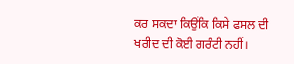ਕਰ ਸਕਦਾ ਕਿਉਂਕਿ ਕਿਸੇ ਫਸਲ ਦੀ ਖਰੀਦ ਦੀ ਕੋਈ ਗਰੰਟੀ ਨਹੀਂ।